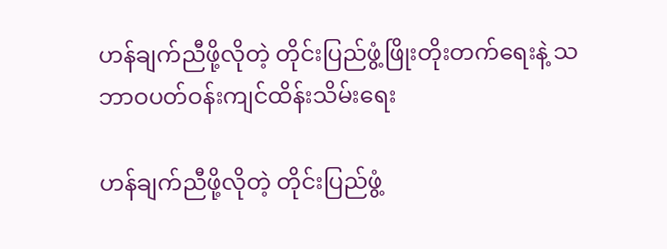ဟန်ချက်ညီဖို့လိုတဲ့ တိုင်းပြည်ဖွံ့ဖြိုးတိုးတက်ရေးနဲ့ သဘာဝပတ်ဝန်းကျင်ထိန်းသိမ်းရေး

ဟန်ချက်ညီဖို့လိုတဲ့ တိုင်းပြည်ဖွံ့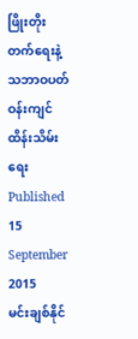ဖြိုးတိုးတက်ရေးနဲ့ သဘာဝပတ်ဝန်းကျင်ထိန်းသိမ်းရေး
Published 15 September 2015
မင်းချစ်နိုင်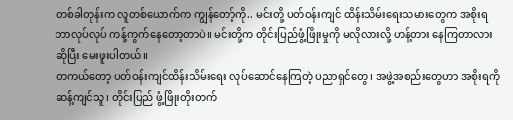တစ်ခါတုန်းက လူတစ်ယောက်က ကျွန်တော့်ကို.. မင်းတို့ ပတ်ဝန်းကျင် ထိန်းသိမ်းရေးသမားတွေက အစိုးရဘာလုပ်လုပ် ကန့်ကွက်နေတော့တာပဲ။ မင်းတို့က တိုင်းပြည်ဖွံ့ဖြိုးမှုကို မလိုလားလို့ ဟန့်တား နေကြတာလားဆိုပြီး မေးဖူးပါတယ်။
တကယ်တော့ ပတ်ဝန်းကျင်ထိန်းသိမ်းရေး လုပ်ဆောင်နေကြတဲ့ ပညာရှင်တွေ၊ အဖွဲ့အစည်းတွေဟာ အစိုးရကို ဆန့်ကျင်သူ၊ တိုင်းပြည် ဖွံ့ဖြိုးတိုးတက်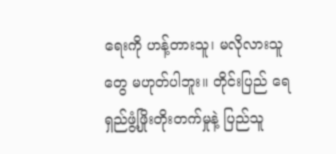ရေးကို ဟန့်တားသူ၊ မလိုလားသူတွေ မဟုတ်ပါဘူး။ တိုင်းပြည် ရေရှည်ဖွံ့ဖြိုးတိုးတက်မှုနဲ့ ပြည်သူ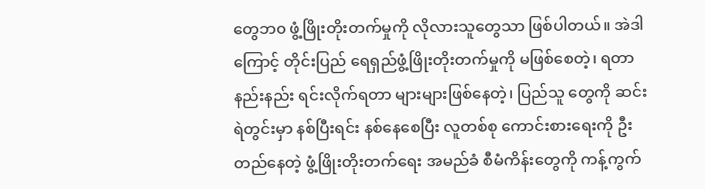တွေဘ၀ ဖွံ့ဖြိုးတိုးတက်မှုကို လိုလားသူတွေသာ ဖြစ်ပါတယ်။ အဲဒါကြောင့် တိုင်းပြည် ရေရှည်ဖွံ့ဖြိုးတိုးတက်မှုကို မဖြစ်စေတဲ့၊ ရတာနည်းနည်း ရင်းလိုက်ရတာ များများဖြစ်နေတဲ့၊ ပြည်သူ တွေကို ဆင်းရဲတွင်းမှာ နစ်ပြီးရင်း နစ်နေစေပြီး လူတစ်စု ကောင်းစားရေးကို ဦးတည်နေတဲ့ ဖွံ့ဖြိုးတိုးတက်ရေး အမည်ခံ စီမံကိန်းတွေကို ကန့်ကွက်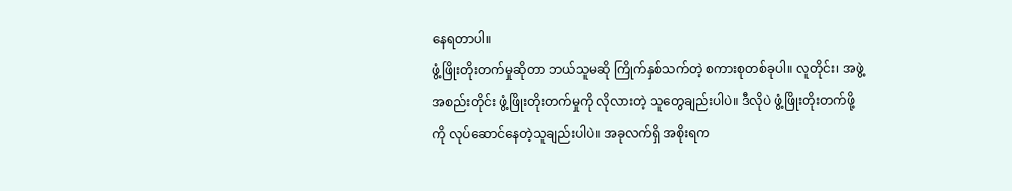နေရတာပါ။
ဖွံ့ဖြိုးတိုးတက်မှုဆိုတာ ဘယ်သူမဆို ကြိုက်နှစ်သက်တဲ့ စကားစုတစ်ခုပါ။ လူတိုင်း၊ အဖွဲ့အစည်းတိုင်း ဖွံ့ဖြိုးတိုးတက်မှုကို လိုလားတဲ့ သူတွေချည်းပါပဲ။ ဒီလိုပဲ ဖွံ့ဖြိုးတိုးတက်ဖို့ကို လုပ်ဆောင်နေတဲ့သူချည်းပါပဲ။ အခုလက်ရှိ အစိုးရက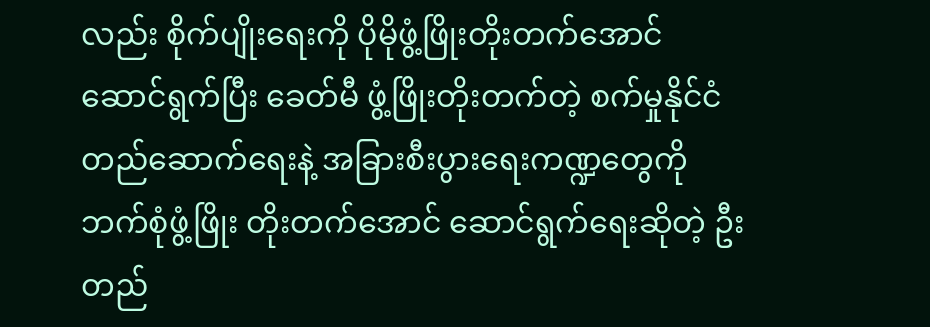လည်း စိုက်ပျိုးရေးကို ပိုမိုဖွံ့ဖြိုးတိုးတက်အောင် ဆောင်ရွက်ပြီး ခေတ်မီ ဖွံ့ဖြိုးတိုးတက်တဲ့ စက်မှုနိုင်ငံ တည်ဆောက်ရေးနဲ့ အခြားစီးပွားရေးကဏ္ဍတွေကို ဘက်စုံဖွံ့ဖြိုး တိုးတက်အောင် ဆောင်ရွက်ရေးဆိုတဲ့ ဦးတည်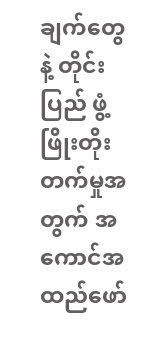ချက်တွေနဲ့ တိုင်းပြည် ဖွံ့ဖြိုးတိုးတက်မှုအတွက် အကောင်အထည်ဖော်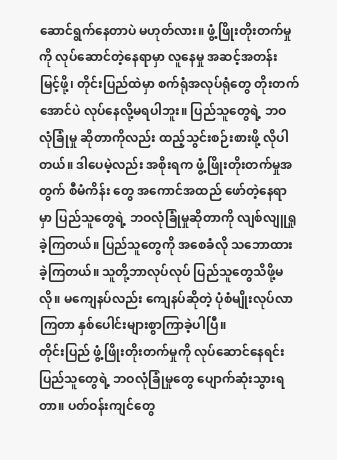ဆောင်ရွက်နေတာပဲ မဟုတ်လား။ ဖွံ့ဖြိုးတိုးတက်မှုကို လုပ်ဆောင်တဲ့နေရာမှာ လူနေမှု အဆင့်အတန်း မြင့်ဖို့၊ တိုင်းပြည်ထဲမှာ စက်ရုံအလုပ်ရုံတွေ တိုးတက်အောင်ပဲ လုပ်နေလို့မရပါဘူး။ ပြည်သူတွေရဲ့ ဘဝလုံခြုံမှု ဆိုတာကိုလည်း ထည့်သွင်းစဉ်းစားဖို့ လိုပါတယ်။ ဒါပေမဲ့လည်း အစိုးရက ဖွံ့ဖြိုးတိုးတက်မှုအတွက် စီမံကိန်း တွေ အကောင်အထည် ဖော်တဲ့နေရာမှာ ပြည်သူတွေရဲ့ ဘဝလုံခြုံမှုဆိုတာကို လျစ်လျူရှုခဲ့ကြတယ်။ ပြည်သူတွေကို အစေခံလို သဘောထားခဲ့ကြတယ်။ သူတို့ဘာလုပ်လုပ် ပြည်သူတွေသိဖို့မလို။ မကျေနပ်လည်း ကျေနပ်ဆိုတဲ့ ပုံစံမျိုးလုပ်လာကြတာ နှစ်ပေါင်းများစွာကြာခဲ့ပါပြီ။
တိုင်းပြည် ဖွံ့ဖြိုးတိုးတက်မှုကို လုပ်ဆောင်နေရင်း ပြည်သူတွေရဲ့ ဘဝလုံခြုံမှုတွေ ပျောက်ဆုံးသွားရတာ။ ပတ်ဝန်းကျင်တွေ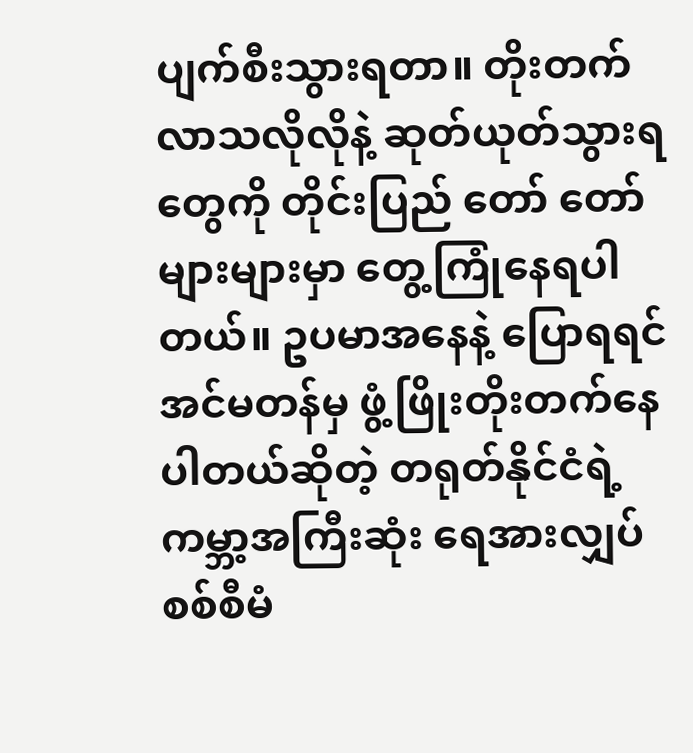ပျက်စီးသွားရတာ။ တိုးတက်လာသလိုလိုနဲ့ ဆုတ်ယုတ်သွားရတွေကို တိုင်းပြည် တော် တော်များများမှာ တွေ့ကြုံနေရပါတယ်။ ဥပမာအနေနဲ့ ပြောရရင် အင်မတန်မှ ဖွံ့ဖြိုးတိုးတက်နေပါတယ်ဆိုတဲ့ တရုတ်နိုင်ငံရဲ့ ကမ္ဘာ့အကြီးဆုံး ရေအားလျှပ်စစ်စီမံ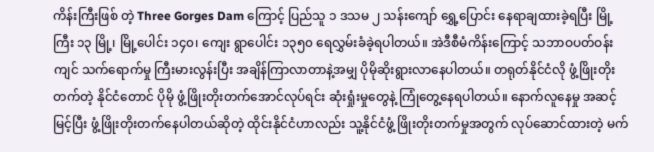ကိန်းကြီးဖြစ် တဲ့ Three Gorges Dam ကြောင့် ပြည်သူ ၁ ဒသမ ၂ သန်းကျော် ရွှေ့ပြောင်း နေရာချထားခဲ့ရပြီး မြို့ကြီး ၁၃ မြို့၊ မြို့ပေါင်း ၁၄၀၊ ကျေး ရွာပေါင်း ၁၃၅၀ ရေလွှမ်းခံခဲ့ရပါတယ်။ အဲဒီစီမံကိန်းကြောင့် သဘာဝပတ်ဝန်းကျင် သက်ရောက်မှု ကြီးမားလွန်းပြီး အချိန်ကြာလာတာနဲ့အမျှ ပိုမိုဆိုးရွားလာနေပါတယ်။ တရုတ်နိုင်ငံလို ဖွံ့ဖြိုးတိုးတက်တဲ့ နိုင်ငံတောင် ပိုမို ဖွံ့ဖြိုးတိုးတက်အောင်လုပ်ရင်း ဆုံးရှုံးမှုတွေနဲ့ ကြုံတွေ့နေရပါတယ်။ နောက်လူနေမှု အဆင့်မြင့်ပြီး ဖွံ့ဖြိုးတိုးတက်နေပါတယ်ဆိုတဲ့ ထိုင်းနိုင်ငံဟာလည်း သူ့နိုင်ငံဖွံ့ ဖြိုးတိုးတက်မှုအတွက် လုပ်ဆောင်ထားတဲ့ မက်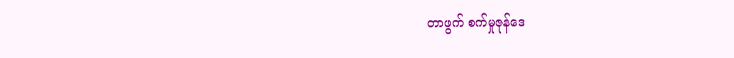တာဖွက် စက်မှုဇုန်ဒေ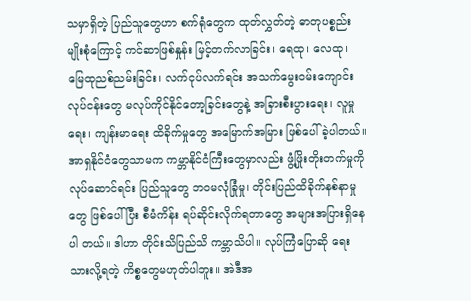သမှာရှိတဲ့ ပြည်သူတွေဟာ စက်ရုံတွေက ထုတ်လွှတ်တဲ့ ဓာတုပစ္စည်းမျိုးစုံကြောင့် ကင်ဆာဖြစ်နှုန်း မြင့်တက်လာခြင်း၊ ရေထု၊ လေထု၊ မြေထုညစ်ညမ်းခြင်း၊ လက်ငုပ်လက်ရင်း အသက်မွေးဝမ်းကျောင်း လုပ်ငန်းတွေ မလုပ်ကိုင်နိုင်တော့ခြင်းတွေနဲ့ အခြားစီးပွားရေး၊ လူမှုရေး၊ ကျန်းမာရေး ထိခိုက်မှုတွေ အမြောက်အမြား ဖြစ်ပေါ်ခဲ့ပါတယ်။
အာရှနိုင်ငံတွေသာမက ကမ္ဘာနိုင်ငံကြီးတွေမှာလည်း ဖွံ့ဖြိုးတိုးတက်မှုကို လုပ်ဆောင်ရင်း ပြည်သူတွေ ဘဝမလုံခြုံမှု၊ တိုင်းပြည်ထိခိုက်နစ်နာမှုတွေ ဖြစ်ပေါ်ပြီး စီမံကိန်း ရပ်ဆိုင်းလိုက်ရတာတွေ အများအပြားရှိနေပါ တယ်။ ဒါဟာ တိုင်းသိပြည်သိ ကမ္ဘာသိပါ။ လုပ်ကြံပြောဆို ရေးသားလို့ရတဲ့ ကိစ္စတွေမဟုတ်ပါဘူး။ အဲဒီအ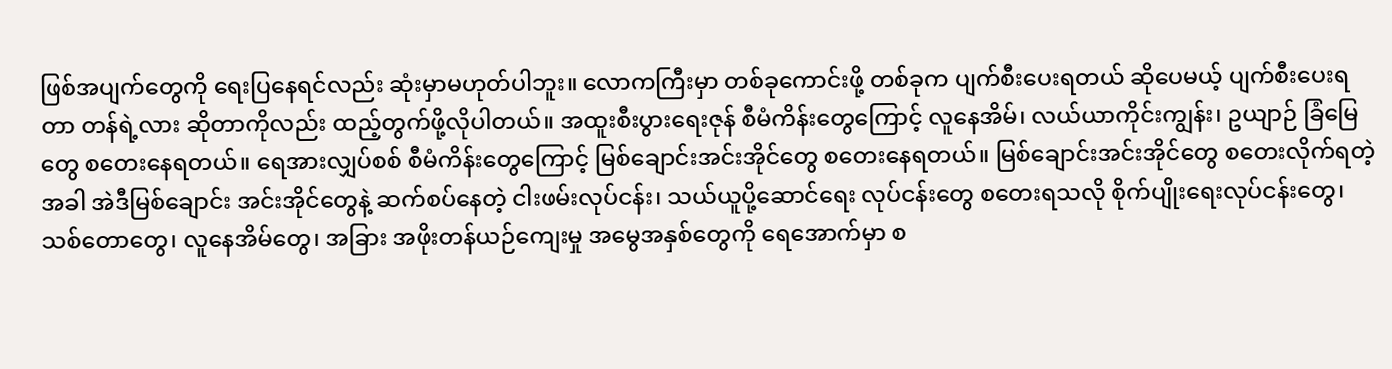ဖြစ်အပျက်တွေကို ရေးပြနေရင်လည်း ဆုံးမှာမဟုတ်ပါဘူး။ လောကကြီးမှာ တစ်ခုကောင်းဖို့ တစ်ခုက ပျက်စီးပေးရတယ် ဆိုပေမယ့် ပျက်စီးပေးရတာ တန်ရဲ့လား ဆိုတာကိုလည်း ထည့်တွက်ဖို့လိုပါတယ်။ အထူးစီးပွားရေးဇုန် စီမံကိန်းတွေကြောင့် လူနေအိမ်၊ လယ်ယာကိုင်းကျွန်း၊ ဥယျာဉ် ခြံမြေတွေ စတေးနေရတယ်။ ရေအားလျှပ်စစ် စီမံကိန်းတွေကြောင့် မြစ်ချောင်းအင်းအိုင်တွေ စတေးနေရတယ်။ မြစ်ချောင်းအင်းအိုင်တွေ စတေးလိုက်ရတဲ့အခါ အဲဒီမြစ်ချောင်း အင်းအိုင်တွေနဲ့ ဆက်စပ်နေတဲ့ ငါးဖမ်းလုပ်ငန်း၊ သယ်ယူပို့ဆောင်ရေး လုပ်ငန်းတွေ စတေးရသလို စိုက်ပျိုးရေးလုပ်ငန်းတွေ၊ သစ်တောတွေ၊ လူနေအိမ်တွေ၊ အခြား အဖိုးတန်ယဉ်ကျေးမှု အမွေအနှစ်တွေကို ရေအောက်မှာ စ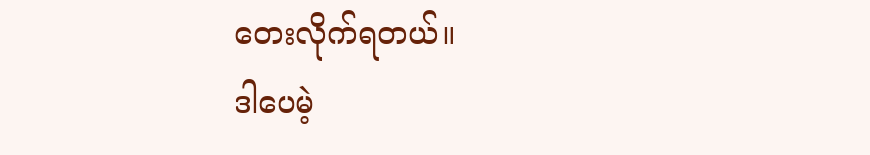တေးလိုက်ရတယ်။
ဒါပေမဲ့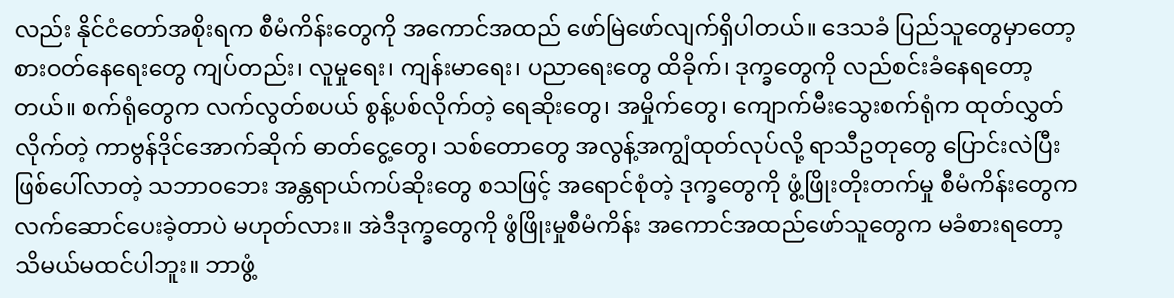လည်း နိုင်ငံတော်အစိုးရက စီမံကိန်းတွေကို အကောင်အထည် ဖော်မြဲဖော်လျက်ရှိပါတယ်။ ဒေသခံ ပြည်သူတွေမှာတော့ စားဝတ်နေရေးတွေ ကျပ်တည်း၊ လူမှုရေး၊ ကျန်းမာရေး၊ ပညာရေးတွေ ထိခိုက်၊ ဒုက္ခတွေကို လည်စင်းခံနေရတော့တယ်။ စက်ရုံတွေက လက်လွတ်စပယ် စွန့်ပစ်လိုက်တဲ့ ရေဆိုးတွေ၊ အမှိုက်တွေ၊ ကျောက်မီးသွေးစက်ရုံက ထုတ်လွှတ်လိုက်တဲ့ ကာဗွန်ဒိုင်အောက်ဆိုက် ဓာတ်ငွေ့တွေ၊ သစ်တောတွေ အလွန့်အကျွံထုတ်လုပ်လို့ ရာသီဥတုတွေ ပြောင်းလဲပြီး ဖြစ်ပေါ်လာတဲ့ သဘာဝဘေး အန္တရာယ်ကပ်ဆိုးတွေ စသဖြင့် အရောင်စုံတဲ့ ဒုက္ခတွေကို ဖွံ့ဖြိုးတိုးတက်မှု စီမံကိန်းတွေက လက်ဆောင်ပေးခဲ့တာပဲ မဟုတ်လား။ အဲဒီဒုက္ခတွေကို ဖွံဖြိုးမှုစီမံကိန်း အကောင်အထည်ဖော်သူတွေက မခံစားရတော့ သိမယ်မထင်ပါဘူး။ ဘာဖွံ့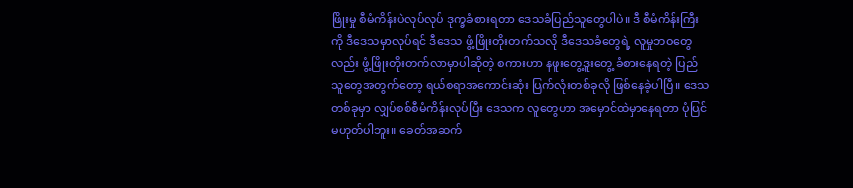ဖြိုးမှု စီမံကိန်းပဲလုပ်လုပ် ဒုက္ခခံစားရတာ ဒေသခံပြည်သူတွေပါပဲ။ ဒီ စီမံကိန်းကြီးကို ဒီဒေသမှာလုပ်ရင် ဒီဒေသ ဖွံ့ဖြိုးတိုးတက်သလို ဒီဒေသခံတွေရဲ့ လူမှုဘဝတွေလည်း ဖွံ့ဖြိုးတိုးတက်လာမှာပါဆိုတဲ့ စကားဟာ နဖူးတွေ့ဒူးတွေ့ ခံစားနေရတဲ့ ပြည်သူတွေအတွက်တော့ ရယ်စရာအကောင်းဆုံး ပြက်လုံးတစ်ခုလို ဖြစ်နေခဲ့ပါပြီ။ ဒေသတစ်ခုမှာ လျှပ်စစ်စီမံကိန်းလုပ်ပြီး ဒေသက လူတွေဟာ အမှောင်ထဲမှာနေရတာ ပုံပြင်မဟုတ်ပါဘူး။ ခေတ်အဆက်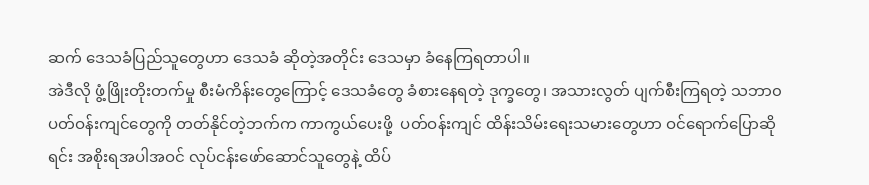ဆက် ဒေသခံပြည်သူတွေဟာ ဒေသခံ ဆိုတဲ့အတိုင်း ဒေသမှာ ခံနေကြရတာပါ။
အဲဒီလို ဖွံ့ဖြိုးတိုးတက်မှု စီးမံကိန်းတွေကြောင့် ဒေသခံတွေ ခံစားနေရတဲ့ ဒုက္ခတွေ၊ အသားလွတ် ပျက်စီးကြရတဲ့ သဘာ၀ ပတ်ဝန်းကျင်တွေကို တတ်နိုင်တဲ့ဘက်က ကာကွယ်ပေးဖို့  ပတ်ဝန်းကျင် ထိန်းသိမ်းရေးသမားတွေဟာ ဝင်ရောက်ပြောဆိုရင်း အစိုးရအပါအဝင် လုပ်ငန်းဖော်ဆောင်သူတွေနဲ့ ထိပ်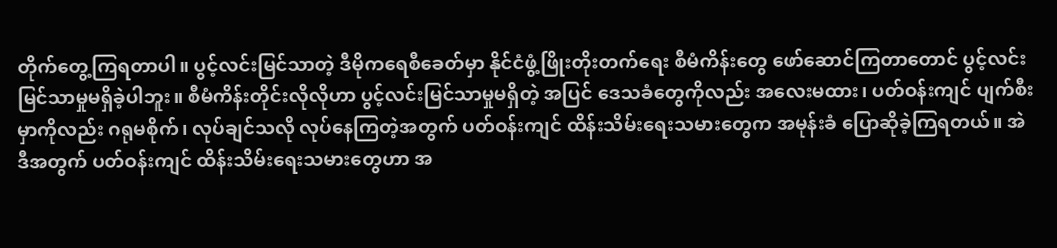တိုက်တွေ့ကြရတာပါ။ ပွင့်လင်းမြင်သာတဲ့ ဒီမိုကရေစီခေတ်မှာ နိုင်ငံဖွံ့ဖြိုးတိုးတက်ရေး စီမံကိန်းတွေ ဖော်ဆောင်ကြတာတောင် ပွင့်လင်းမြင်သာမှုမရှိခဲ့ပါဘူး။ စီမံကိန်းတိုင်းလိုလိုဟာ ပွင့်လင်းမြင်သာမှုမရှိတဲ့ အပြင် ဒေသခံတွေကိုလည်း အလေးမထား၊ ပတ်ဝန်းကျင် ပျက်စီးမှာကိုလည်း ဂရုမစိုက်၊ လုပ်ချင်သလို လုပ်နေကြတဲ့အတွက် ပတ်ဝန်းကျင် ထိန်းသိမ်းရေးသမားတွေက အမုန်းခံ ပြောဆိုခဲ့ကြရတယ်။ အဲဒီအတွက် ပတ်ဝန်းကျင် ထိန်းသိမ်းရေးသမားတွေဟာ အ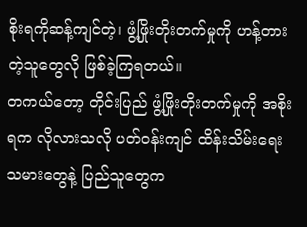စိုးရကိုဆန့်ကျင်တဲ့၊ ဖွံ့ဖြိုးတိုးတက်မှုကို ဟန့်တားတဲ့သူတွေလို ဖြစ်ခဲ့ကြရတယ်။
တကယ်တော့ တိုင်းပြည် ဖွံ့ဖြိုးတိုးတက်မှုကို အစိုးရက လိုလားသလို ပတ်ဝန်းကျင် ထိန်းသိမ်းရေးသမားတွေနဲ့ ပြည်သူတွေက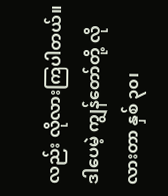လည်း လိုလားကြပါတယ်။ ဒါပေမဲ့ ကျွန်တော်တို့ လိုလားတာ နှစ် ၃၀၊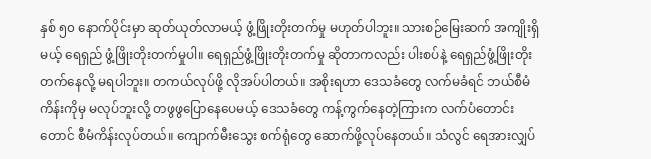နှစ် ၅၀ နောက်ပိုင်းမှာ ဆုတ်ယုတ်လာမယ့် ဖွံ့ဖြိုးတိုးတက်မှု မဟုတ်ပါဘူး။ သားစဉ်မြေးဆက် အကျိုးရှိမယ့် ရေရှည် ဖွံ့ဖြိုးတိုးတက်မှုပါ။ ရေရှည်ဖွံ့ဖြိုးတိုးတက်မှု ဆိုတာကလည်း ပါးစပ်နဲ့ ရေရှည်ဖွံ့ဖြိုးတိုးတက်နေလို့ မရပါဘူး။ တကယ်လုပ်ဖို့ လိုအပ်ပါတယ်။ အစိုးရဟာ ဒေသခံတွေ လက်မခံရင် ဘယ်စီမံကိန်းကိုမှ မလုပ်ဘူးလို့ တဖွဖွပြောနေပေမယ့် ဒေသခံတွေ ကန့်ကွက်နေတဲ့ကြားက လက်ပံတောင်းတောင် စီမံကိန်းလုပ်တယ်။ ကျောက်မီးသွေး စက်ရုံတွေ ဆောက်ဖို့လုပ်နေတယ်။ သံလွင် ရေအားလျှပ်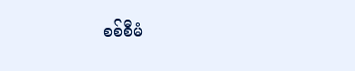စစ်စီမံ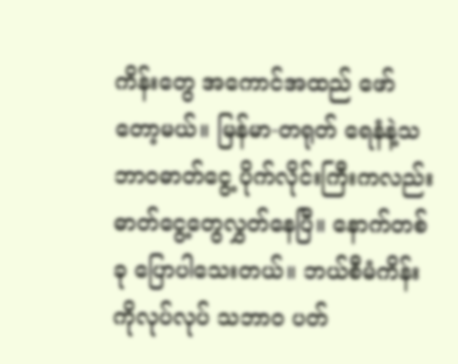ကိန်းတွေ အကောင်အထည် ဖော်တော့မယ်။ မြန်မာ-တရုတ် ရေနံနဲ့သဘာဝဓာတ်ငွေ့ ပိုက်လိုင်းကြီးကလည်း ဓာတ်ငွေ့တွေလွှတ်နေပြီ။ နောက်တစ်ခု ပြောပါသေးတယ်။ ဘယ်စီမံကိန်းကိုလုပ်လုပ် သဘာ၀ ပတ်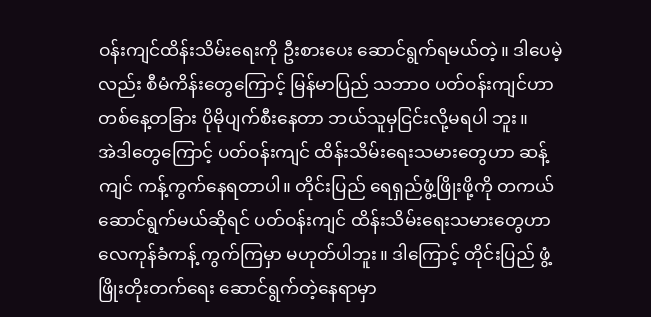ဝန်းကျင်ထိန်းသိမ်းရေးကို ဦးစားပေး ဆောင်ရွက်ရမယ်တဲ့။ ဒါပေမဲ့လည်း စီမံကိန်းတွေကြောင့် မြန်မာပြည် သဘာ၀ ပတ်ဝန်းကျင်ဟာ တစ်နေ့တခြား ပိုမိုပျက်စီးနေတာ ဘယ်သူမှငြင်းလို့မရပါ ဘူး။
အဲဒါတွေကြောင့် ပတ်ဝန်းကျင် ထိန်းသိမ်းရေးသမားတွေဟာ ဆန့်ကျင် ကန့်ကွက်နေရတာပါ။ တိုင်းပြည် ရေရှည်ဖွံ့ဖြိုးဖို့ကို တကယ်ဆောင်ရွက်မယ်ဆိုရင် ပတ်ဝန်းကျင် ထိန်းသိမ်းရေးသမားတွေဟာ လေကုန်ခံကန့် ကွက်ကြမှာ မဟုတ်ပါဘူး။ ဒါကြောင့် တိုင်းပြည် ဖွံ့ဖြိုးတိုးတက်ရေး ဆောင်ရွက်တဲ့နေရာမှာ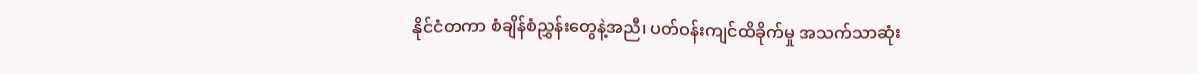နိုင်ငံတကာ စံချိန်စံညွှန်းတွေနဲ့အညီ၊ ပတ်ဝန်းကျင်ထိခိုက်မှု အသက်သာဆုံး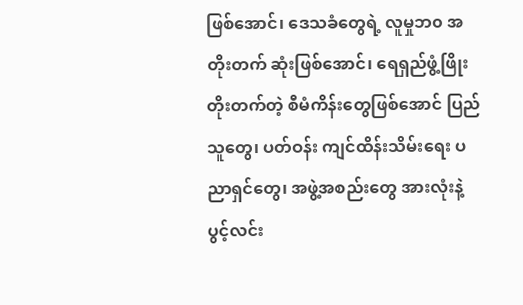ဖြစ်အောင်၊ ဒေသခံတွေရဲ့ လူမှုဘ၀ အတိုးတက် ဆုံးဖြစ်အောင်၊ ရေရှည်ဖွံ့ဖြိုးတိုးတက်တဲ့ စီမံကိန်းတွေဖြစ်အောင် ပြည်သူတွေ၊ ပတ်ဝန်း ကျင်ထိန်းသိမ်းရေး ပညာရှင်တွေ၊ အဖွဲ့အစည်းတွေ အားလုံးနဲ့ ပွင့်လင်း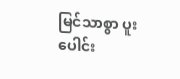မြင်သာစွာ ပူးပေါင်း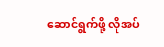ဆောင်ရွက်ဖို့ လိုအပ်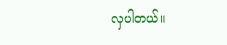လှပါတယ်။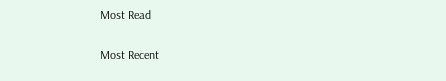Most Read

Most Recent